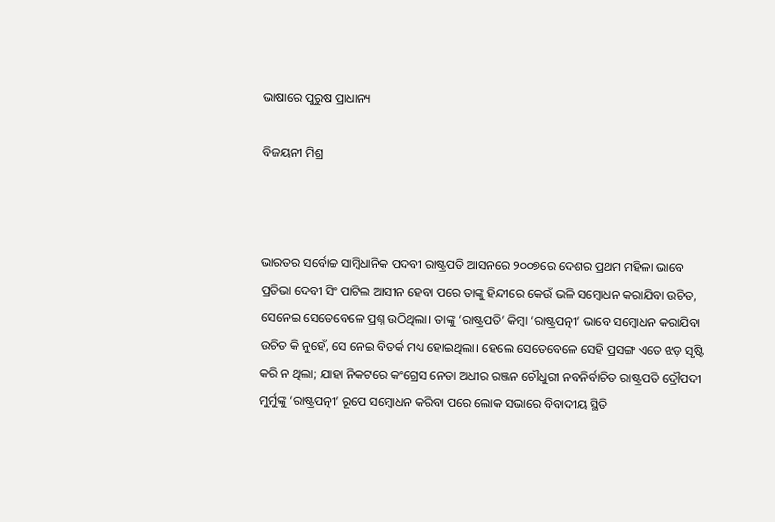ଭାଷାରେ ପୁରୁଷ ପ୍ରାଧାନ୍ୟ

ବିଜୟନୀ ମିଶ୍ର



ଭାରତର ସର୍ବୋଚ୍ଚ ସାମ୍ବିଧାନିକ ପଦବୀ ରାଷ୍ଟ୍ରପତି ଆସନରେ ୨୦୦୭ରେ ଦେଶର ପ୍ରଥମ ମହିଳା ଭାବେ ପ୍ରତିଭା ଦେବୀ ସିଂ ପାଟିଲ ଆସୀନ ହେବା ପରେ ତାଙ୍କୁ ହିନ୍ଦୀରେ କେଉଁ ଭଳି ସମ୍ବୋଧନ କରାଯିବା ଉଚିତ, ସେନେଇ ସେତେବେଳେ ପ୍ରଶ୍ନ ଉଠିଥିଲା। ତାଙ୍କୁ ‘ରାଷ୍ଟ୍ରପତି’ କିମ୍ବା ‘ରାଷ୍ଟ୍ରପତ୍ନୀ’ ଭାବେ ସମ୍ବୋଧନ କରାଯିବା ଉଚିତ କି ନୁହେଁ, ସେ ନେଇ ବିତର୍କ ମଧ୍ୟ ହୋଇଥିଲା। ହେଲେ ସେତେବେଳେ ସେହି ପ୍ରସଙ୍ଗ ଏତେ ଝଡ଼ ସୃଷ୍ଟି କରି ନ ଥିଲା; ଯାହା ନିକଟରେ କଂଗ୍ରେସ ନେତା ଅଧୀର ରଞ୍ଜନ ଚୌଧୁରୀ ନବନିର୍ବାଚିତ ରାଷ୍ଟ୍ରପତି ଦ୍ରୌପଦୀ ମୁର୍ମୁଙ୍କୁ ‘ରାଷ୍ଟ୍ରପତ୍ନୀ’ ରୂପେ ସମ୍ବୋଧନ କରିବା ପରେ ଲୋକ ସଭାରେ ବିବାଦୀୟ ସ୍ଥିତି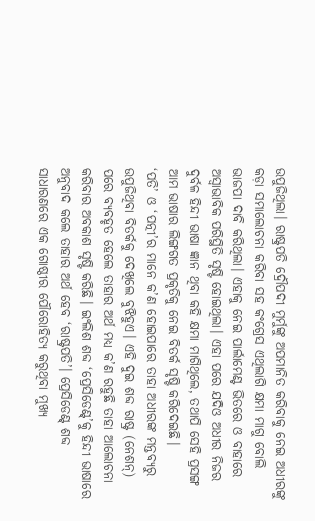ଉପୁଜିଥିଲା। ରାଷ୍ଟ୍ରପତି ଦ୍ରୌପଦୀ ମୁର୍ମୁଙ୍କୁ ଅପମାନିତ କରିବାକୁ ନେଇ ଅଧୀରଙ୍କୁ କଡ଼ା ସମାଲୋଚନା କରିବା ସହ କଂଗ୍ରେସ ଏଥିଲାଗି କ୍ଷମା ମାଗୁ ବୋଲି ଭାଜପା ଦାବି କରିଥିଲା। ଏହାକୁ ନେଇ ପାର୍ଲାମେଣ୍ଟ ଭିତରେ ଓ ବାହାରେ ଅସ୍ବାଭାବିକ ପରିସ୍ଥିତି ସୃଷ୍ଟି ହୋଇଥିଲା। ଏହା ପରେ ଯଦିଓ ଅଧୀର ନିଜର ଦୁର୍ବଳ ହିନ୍ଦୀ ଭାଷା ଜ୍ଞାନ ଥିବା କହି କ୍ଷମା ମାଗିଥିଲେ, ତଥାପି ସେହି ପ୍ରସଙ୍ଗ ଆମ ଭାଷାର ଲିଙ୍ଗଗତ ପ୍ରକୃତିକୁ ନେଇ ବିତର୍କ ସୃଷ୍ଟି କରିଦେଇଛି।
‘ପତି’ ଓ ‘ପତ୍ନୀ’ର ମାନେ କ’ଣ ହୋଇପାରେ ତାହା ଅଧୀରଙ୍କ ମନ୍ତବ୍ୟରୁ ଉପୁଜିଥିବା ବିତର୍କକୁ ଦେଖିଲେ ବୁଝିହୁଏ। ଏହି ଦୁଇ ଶବ୍ଦ ରାଷ୍ଟ୍ର (ନେଶନ୍‌) ପରେ ବ୍ୟବହୃତ ହେଲେ ତାହାର ଅର୍ଥ ମଧ୍ୟ କ’ଣ ରହୁଛି ତାହା ଆଲୋଚନା କରିବାର ଅବକାଶ ସୃଷ୍ଟି କରିଛି। ଇଂଲିଶ ଶବ୍ଦ ‘ପ୍ରେସିଡେଣ୍ଟ୍‌’କୁ ହିନ୍ଦୀ ଭାଷାରେ ଅନୁବାଦ କଲେ ତାହାର ଅର୍ଥ ହେବ ‘ରାଷ୍ଟ୍ରପତି’। ପ୍ରେସିଡେଣ୍ଟ୍‌ ଶବ୍ଦ ସାଧାରଣରେ ଏକ ଗୋଷ୍ଠୀର ପୌରୋହିତ୍ୟ କରୁଥିବା ମୁଖ୍ୟ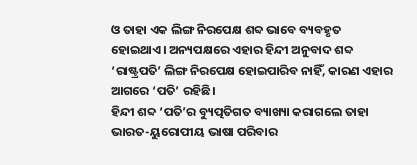ଓ ତାହା ଏକ ଲିଙ୍ଗ ନିରପେକ୍ଷ ଶବ୍ଦ ଭାବେ ବ୍ୟବହୃତ ହୋଇଥାଏ। ଅନ୍ୟପକ୍ଷରେ ଏହାର ହିନ୍ଦୀ ଅନୁବାଦ ଶବ୍ଦ ‘ରାଷ୍ଟ୍ରପତି’ ଲିଙ୍ଗ ନିରପେକ୍ଷ ହୋଇପାରିବ ନାହିଁ, କାରଣ ଏହାର ଆଗରେ ‘ପତି’ ରହିଛି।
ହିନ୍ଦୀ ଶବ୍ଦ ‘ପତି’ର ବ୍ୟୁତ୍ପତିଗତ ବ୍ୟାଖ୍ୟା କରାଗଲେ ତାହା ଭାରତ-ୟୁରୋପୀୟ ଭାଷା ପରିବାର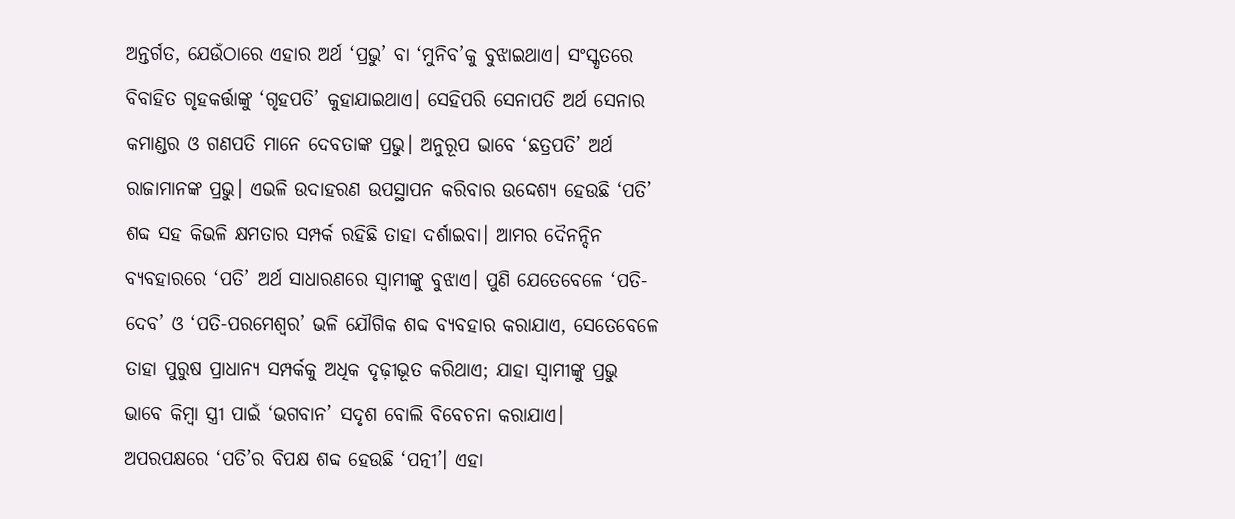ଅନ୍ତର୍ଗତ, ଯେଉଁଠାରେ ଏହାର ଅର୍ଥ ‘ପ୍ରଭୁ’ ବା ‘ମୁନିବ’କୁ ବୁଝାଇଥାଏ। ସଂସ୍କୃତରେ ବିବାହିତ ଗୃହକର୍ତ୍ତାଙ୍କୁ ‘ଗୃହପତି’ କୁହାଯାଇଥାଏ। ସେହିପରି ସେନାପତି ଅର୍ଥ ସେନାର କମାଣ୍ଡର ଓ ଗଣପତି ମାନେ ଦେବତାଙ୍କ ପ୍ରଭୁ। ଅନୁରୂପ ଭାବେ ‘ଛତ୍ରପତି’ ଅର୍ଥ ରାଜାମାନଙ୍କ ପ୍ରଭୁ। ଏଭଳି ଉଦାହରଣ ଉପସ୍ଥାପନ କରିବାର ଉଦ୍ଦେଶ୍ୟ ହେଉଛି ‘ପତି’ ଶବ୍ଦ ସହ କିଭଳି କ୍ଷମତାର ସମ୍ପର୍କ ରହିଛି ତାହା ଦର୍ଶାଇବା। ଆମର ଦୈନନ୍ଦିନ ବ୍ୟବହାରରେ ‘ପତି’ ଅର୍ଥ ସାଧାରଣରେ ସ୍ବାମୀଙ୍କୁ ବୁଝାଏ। ପୁଣି ଯେତେବେଳେ ‘ପତି-ଦେବ’ ଓ ‘ପତି-ପରମେଶ୍ୱର’ ଭଳି ଯୌଗିକ ଶବ୍ଦ ବ୍ୟବହାର କରାଯାଏ, ସେତେବେଳେ ତାହା ପୁରୁଷ ପ୍ରାଧାନ୍ୟ ସମ୍ପର୍କକୁ ଅଧିକ ଦୃଢ଼ୀଭୂତ କରିଥାଏ; ଯାହା ସ୍ବାମୀଙ୍କୁ ପ୍ରଭୁ ଭାବେ କିମ୍ବା ସ୍ତ୍ରୀ ପାଇଁ ‘ଭଗବାନ’ ସଦୃଶ ବୋଲି ବିବେଚନା କରାଯାଏ।
ଅପରପକ୍ଷରେ ‘ପତି’ର ବିପକ୍ଷ ଶବ୍ଦ ହେଉଛି ‘ପତ୍ନୀ’। ଏହା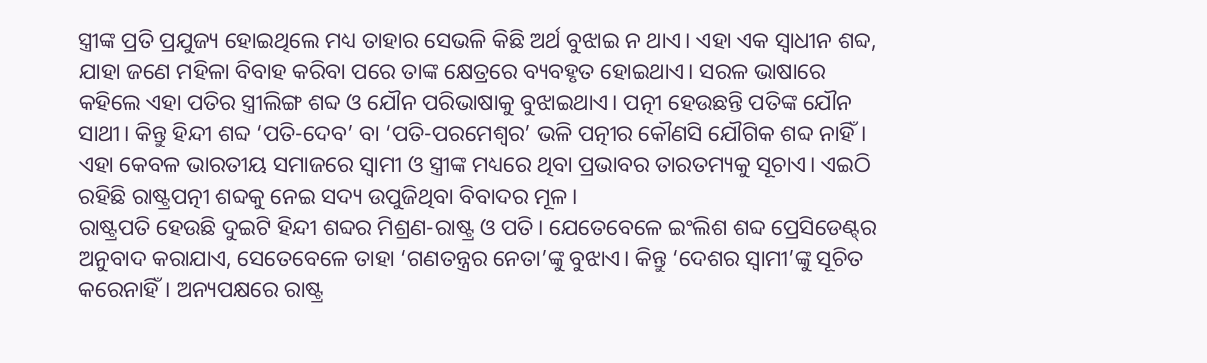ସ୍ତ୍ରୀଙ୍କ ପ୍ରତି ପ୍ରଯୁଜ୍ୟ ହୋଇଥିଲେ ମଧ୍ୟ ତାହାର ସେଭଳି କିଛି ଅର୍ଥ ବୁଝାଇ ନ ଥାଏ। ଏହା ଏକ ସ୍ବାଧୀନ ଶବ୍ଦ, ଯାହା ଜଣେ ମହିଳା ବିବାହ କରିବା ପରେ ତାଙ୍କ କ୍ଷେତ୍ରରେ ବ୍ୟବହୃତ ହୋଇଥାଏ। ସରଳ ଭାଷାରେ କହିଲେ ଏହା ପତିର ସ୍ତ୍ରୀଲିଙ୍ଗ ଶବ୍ଦ ଓ ଯୌନ ପରିଭାଷାକୁ ବୁଝାଇଥାଏ। ପତ୍ନୀ ହେଉଛନ୍ତି ପତିଙ୍କ ଯୌନ ସାଥୀ। କିନ୍ତୁ ହିନ୍ଦୀ ଶବ୍ଦ ‘ପତି-ଦେବ’ ବା ‘ପତି-ପରମେଶ୍ୱର’ ଭଳି ପତ୍ନୀର କୌଣସି ଯୌଗିକ ଶବ୍ଦ ନାହିଁ। ଏହା କେବଳ ଭାରତୀୟ ସମାଜରେ ସ୍ବାମୀ ଓ ସ୍ତ୍ରୀଙ୍କ ମଧ୍ୟରେ ଥିବା ପ୍ରଭାବର ତାରତମ୍ୟକୁ ସୂଚାଏ। ଏଇଠି ରହିଛି ରାଷ୍ଟ୍ରପତ୍ନୀ ଶବ୍ଦକୁ ନେଇ ସଦ୍ୟ ଉପୁଜିଥିବା ବିବାଦର ମୂଳ।
ରାଷ୍ଟ୍ରପତି ହେଉଛି ଦୁଇଟି ହିନ୍ଦୀ ଶବ୍ଦର ମିଶ୍ରଣ-ରାଷ୍ଟ୍ର ଓ ପତି। ଯେତେବେଳେ ଇଂଲିଶ ଶବ୍ଦ ପ୍ରେସିଡେଣ୍ଟ୍‌ର ଅନୁବାଦ କରାଯାଏ, ସେତେବେଳେ ତାହା ‘ଗଣତନ୍ତ୍ରର ନେତା’ଙ୍କୁ ବୁଝାଏ। କିନ୍ତୁ ‘ଦେଶର ସ୍ବାମୀ’ଙ୍କୁ ସୂଚିତ କରେନାହିଁ। ଅନ୍ୟପକ୍ଷରେ ରାଷ୍ଟ୍ର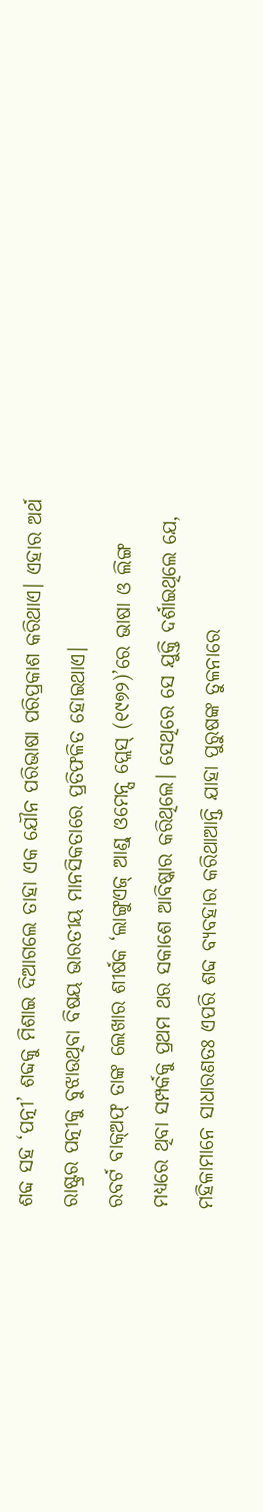ଶବ୍ଦ ସହ ‘ପତ୍ନୀ’ ଶବ୍ଦକୁ ମିଶାଇ ଦିଆଗଲେ ତାହା ଏକ ଯୌନ ପରିଭାଷା ପରିପ୍ରକାଶ କରିଥାଏ। ଏହାର ଅର୍ଥ ରାଷ୍ଟ୍ରର ପତ୍ନୀକୁ ବୁଝାଉଥିବା ବିଷୟ ଭାରତୀୟ ମାନସିକତାରେ ପ୍ରତିଫଳିତ ହୋଇଥାଏ।
ରବର୍ଟ ବାକ୍‌ଅଫ୍‌ ତାଙ୍କ ଲେଖାର ଶୀର୍ଷକ ‘ଲାଙ୍ଗୁଏଜ୍‌ ଆଣ୍ଡ୍‌ ଓମେନ୍ସ ପ୍ଲେସ୍‌ (୧୯୭୨)’ରେ ଭାଷା ଓ ଲିଙ୍ଗ ମଧ୍ୟରେ ଥିବା ସମ୍ପର୍କକୁ ପ୍ରଥମ ଥର ସକାଶେ ଆବିଷ୍କାର କରିଥିଲେ। ସେଥିରେ ସେ ଯୁକ୍ତି ଦର୍ଶାଇଥିଲେ ଯେ, ମହିଳାମାନେ ସାଧାରଣତଃ ଏପରି ଶବ୍ଦ ବ୍ୟବହାର କରିଥାଆନ୍ତି ଯାହା ପୁରୁଷଙ୍କ ତୁଳନାରେ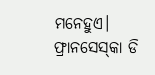ମନେହୁଏ।
ଫ୍ରାନସେସ୍‌କା ଡି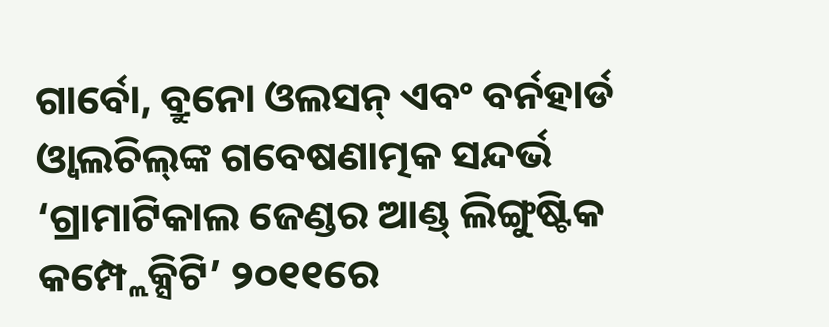ଗାର୍ବୋ, ବ୍ରୁନୋ ଓଲସନ୍‌ ଏବଂ ବର୍ନହାର୍ଡ ଓ୍ବାଲଚିଲ୍‌ଙ୍କ ଗବେଷଣାତ୍ମକ ସନ୍ଦର୍ଭ ‘ଗ୍ରାମାଟିକାଲ ଜେଣ୍ଡର ଆଣ୍ଡ୍‌ ଲିଙ୍ଗୁଷ୍ଟିକ କମ୍ପ୍ଲେକ୍ସିଟି’ ୨୦୧୧ରେ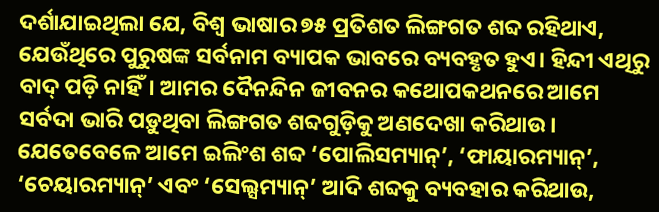ଦର୍ଶାଯାଇଥିଲା ଯେ, ବିଶ୍ୱ ଭାଷାର ୭୫ ପ୍ରତିଶତ ଲିଙ୍ଗଗତ ଶବ୍ଦ ରହିଥାଏ, ଯେଉଁଥିରେ ପୁରୁଷଙ୍କ ସର୍ବନାମ ବ୍ୟାପକ ଭାବରେ ବ୍ୟବହୃତ ହୁଏ। ହିନ୍ଦୀ ଏଥିରୁ ବାଦ୍‌ ପଡ଼ି ନାହିଁ। ଆମର ଦୈନନ୍ଦିନ ଜୀବନର କଥୋପକଥନରେ ଆମେ ସର୍ବଦା ଭାରି ପଡ଼ୁଥିବା ଲିଙ୍ଗଗତ ଶବ୍ଦଗୁଡ଼ିକୁ ଅଣଦେଖା କରିଥାଉ। ଯେତେବେଳେ ଆମେ ଇଲିଂଶ ଶବ୍ଦ ‘ପୋଲିସମ୍ୟାନ୍‌’, ‘ଫାୟାରମ୍ୟାନ୍‌’, ‘ଚେୟାରମ୍ୟାନ୍‌’ ଏବଂ ‘ସେଲ୍ସମ୍ୟାନ୍‌’ ଆଦି ଶବ୍ଦକୁ ବ୍ୟବହାର କରିଥାଉ,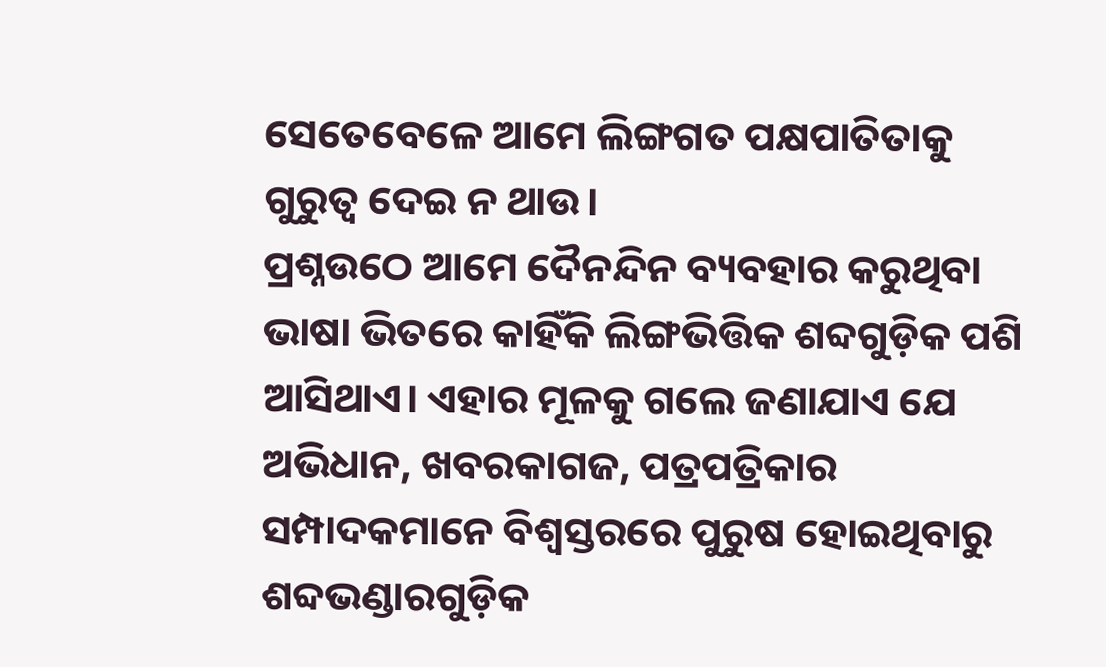ସେତେବେଳେ ଆମେ ଲିଙ୍ଗଗତ ପକ୍ଷପାତିତାକୁ ଗୁରୁତ୍ୱ ଦେଇ ନ ଥାଉ।
ପ୍ରଶ୍ନଉଠେ ଆମେ ଦୈନନ୍ଦିନ ବ୍ୟବହାର କରୁଥିବା ଭାଷା ଭିତରେ କାହିଁକି ଲିଙ୍ଗଭିତ୍ତିକ ଶବ୍ଦଗୁଡ଼ିକ ପଶି ଆସିଥାଏ। ଏହାର ମୂଳକୁ ଗଲେ ଜଣାଯାଏ ଯେ ଅଭିଧାନ, ଖବରକାଗଜ, ପତ୍ରପତ୍ରିକାର ସମ୍ପାଦକମାନେ ବିଶ୍ୱସ୍ତରରେ ପୁରୁଷ ହୋଇଥିବାରୁ ଶବ୍ଦଭଣ୍ଡାରଗୁଡ଼ିକ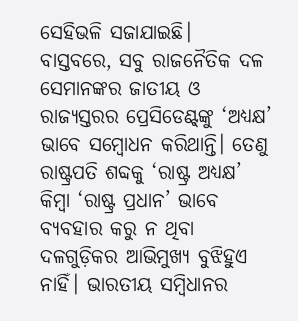ସେହିଭଳି ସଜାଯାଇଛି।
ବାସ୍ତବରେ, ସବୁ ରାଜନୈତିକ ଦଳ ସେମାନଙ୍କର ଜାତୀୟ ଓ ରାଜ୍ୟସ୍ତରର ପ୍ରେସିଡେଣ୍ଟ୍‌ଙ୍କୁ ‘ଅଧ୍ୟକ୍ଷ’ ଭାବେ ସମ୍ବୋଧନ କରିଥାନ୍ତି। ତେଣୁ ରାଷ୍ଟ୍ରପତି ଶବ୍ଦକୁ ‘ରାଷ୍ଟ୍ର ଅଧ୍ୟକ୍ଷ’ କିମ୍ବା ‘ରାଷ୍ଟ୍ର ପ୍ରଧାନ’ ଭାବେ ବ୍ୟବହାର କରୁ ନ ଥିବା ଦଳଗୁଡ଼ିକର ଆଭିମୁଖ୍ୟ ବୁଝିହୁଏ ନାହିଁ। ଭାରତୀୟ ସମ୍ବିଧାନର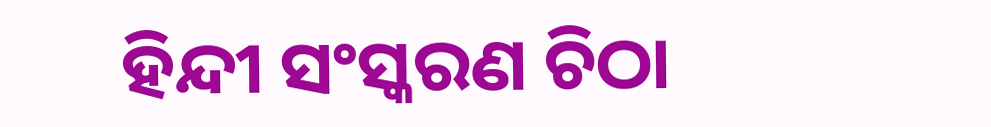ହିନ୍ଦୀ ସଂସ୍କରଣ ଚିଠା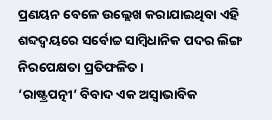ପ୍ରଣୟନ ବେଳେ ଉଲ୍ଲେଖ କରାଯାଇଥିବା ଏହି ଶବ୍ଦଦ୍ୱୟରେ ସର୍ବୋଚ୍ଚ ସାମ୍ବିଧାନିକ ପଦର ଲିଙ୍ଗ ନିରପେକ୍ଷତା ପ୍ରତିଫଳିତ।
‘ରାଷ୍ଟ୍ରପତ୍ନୀ’ ବିବାଦ ଏକ ଅସ୍ବାଭାବିକ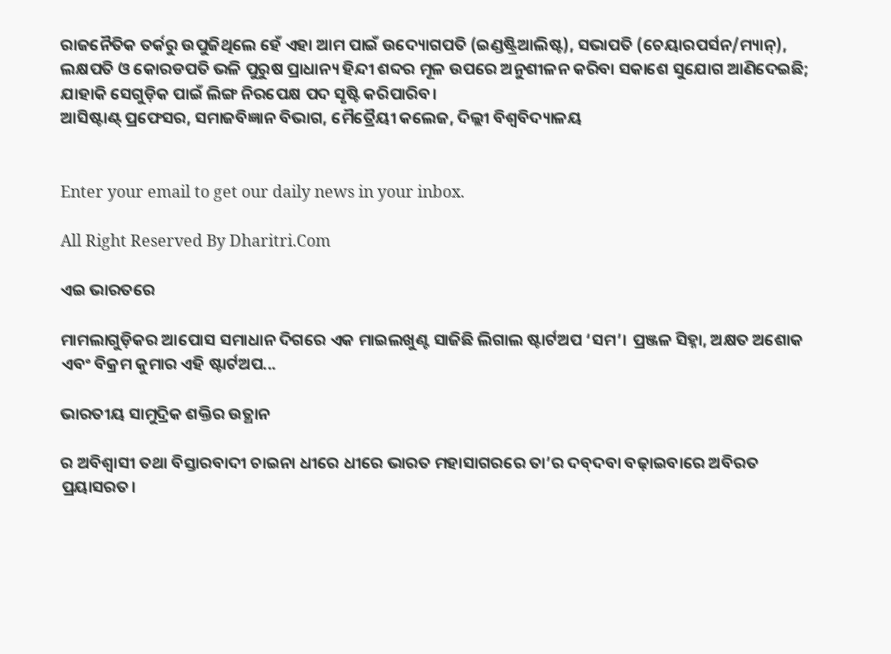ରାଜନୈତିକ ତର୍କରୁ ଉପୁଜିଥିଲେ ହେଁ ଏହା ଆମ ପାଇଁ ଉଦ୍ୟୋଗପତି (ଇଣ୍ଡଷ୍ଟ୍ରିଆଲିଷ୍ଟ), ସଭାପତି (ଚେୟାରପର୍ସନ/ମ୍ୟାନ୍‌), ଲକ୍ଷପତି ଓ କୋରଡପତି ଭଳି ପୁରୁଷ ପ୍ରାଧାନ୍ୟ ହିନ୍ଦୀ ଶବ୍ଦର ମୂଳ ଉପରେ ଅନୁଶୀଳନ କରିବା ସକାଶେ ସୁଯୋଗ ଆଣିଦେଇଛି; ଯାହାକି ସେଗୁଡ଼ିକ ପାଇଁ ଲିଙ୍ଗ ନିରପେକ୍ଷ ପଦ ସୃଷ୍ଟି କରିପାରିବ।
ଆସିଷ୍ଟାଣ୍ଟ୍‌ ପ୍ରଫେସର, ସମାଜବିଜ୍ଞାନ ବିଭାଗ, ମୈତ୍ରୈୟୀ କଲେଜ, ଦିଲ୍ଲୀ ବିଶ୍ୱବିଦ୍ୟାଳୟ


Enter your email to get our daily news in your inbox.

All Right Reserved By Dharitri.Com

ଏଇ ଭାରତରେ

ମାମଲାଗୁଡ଼ିକର ଆପୋସ ସମାଧାନ ଦିଗରେ ଏକ ମାଇଲଖୁଣ୍ଟ ସାଜିଛି ଲିଗାଲ ଷ୍ଟାର୍ଟଅପ ‘ସମ’। ପ୍ରଞ୍ଜଳ ସିହ୍ନା, ଅକ୍ଷତ ଅଶୋକ ଏବଂ ବିକ୍ରମ କୁମାର ଏହି ଷ୍ଟାର୍ଟଅପ...

ଭାରତୀୟ ସାମୁଦ୍ରିକ ଶକ୍ତିର ଉତ୍ଥାନ

ର ଅବିଶ୍ୱାସୀ ତଥା ବିସ୍ତାରବାଦୀ ଚାଇନା ଧୀରେ ଧୀରେ ଭାରତ ମହାସାଗରରେ ତା’ର ଦବ୍‌ଦବା ବଢ଼ାଇବାରେ ଅବିରତ ପ୍ରୟାସରତ।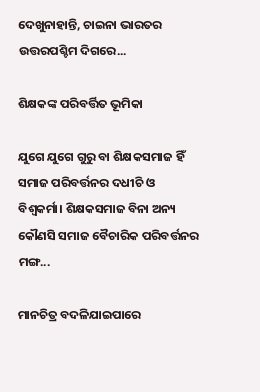ଦେଖୁନାହାନ୍ତି, ଚାଇନା ଭାରତର ଉତ୍ତରପଶ୍ଚିମ ଦିଗରେ...

ଶିକ୍ଷକଙ୍କ ପରିବର୍ତ୍ତିତ ଭୂମିକା

ଯୁଗେ ଯୁଗେ ଗୁରୁ ବା ଶିକ୍ଷକସମାଜ ହିଁ ସମାଜ ପରିବର୍ତ୍ତନର ଦଧୀଚି ଓ ବିଶ୍ୱକର୍ମା। ଶିକ୍ଷକସମାଜ ବିନା ଅନ୍ୟ କୌଣସି ସମାଜ ବୈଚାରିକ ପରିବର୍ତ୍ତନର ମଙ୍ଗ...

ମାନଚିତ୍ର ବଦଳିଯାଇପାରେ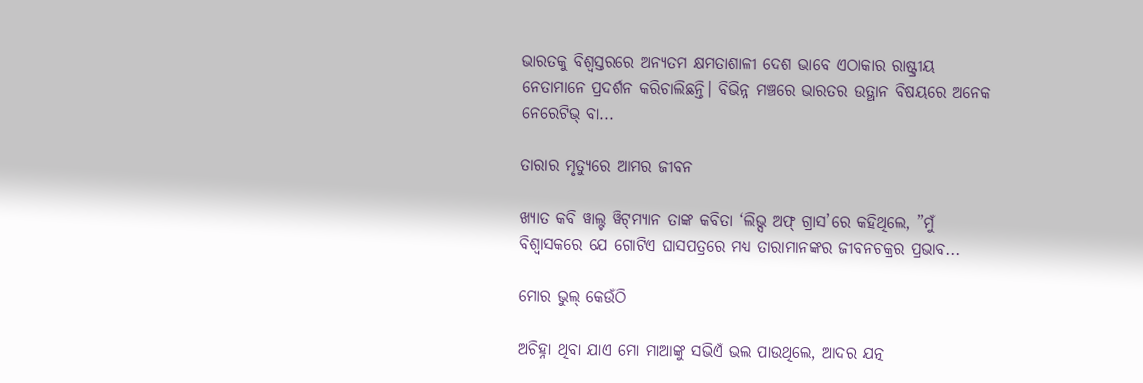ଭାରତକୁ ବିଶ୍ୱସ୍ତରରେ ଅନ୍ୟତମ କ୍ଷମତାଶାଳୀ ଦେଶ ଭାବେ ଏଠାକାର ରାଷ୍ଟ୍ରୀୟ ନେତାମାନେ ପ୍ରଦର୍ଶନ କରିଚାଲିଛନ୍ତି। ବିଭିନ୍ନ ମଞ୍ଚରେ ଭାରତର ଉତ୍ଥାନ ବିଷୟରେ ଅନେକ ନେରେଟିଭ୍‌ ବା...

ତାରାର ମୃତ୍ୟୁରେ ଆମର ଜୀବନ

ଖ୍ୟାତ କବି ୱାଲ୍ଟ ୱିଟ୍‌ମ୍ୟାନ ତାଙ୍କ କବିତା ‘ଲିଭ୍ସ ଅଫ୍‌ ଗ୍ରାସ’ରେ କହିଥିଲେ, ”ମୁଁ ବିଶ୍ୱାସକରେ ଯେ ଗୋଟିଏ ଘାସପତ୍ରରେ ମଧ୍ୟ ତାରାମାନଙ୍କର ଜୀବନଚକ୍ରର ପ୍ରଭାବ...

ମୋର ଭୁଲ୍‌ କେଉଁଠି

ଅଚିହ୍ନା ଥିବା ଯାଏ ମୋ ମାଆଙ୍କୁ ସଭିଏଁ ଭଲ ପାଉଥିଲେ, ଆଦର ଯତ୍ନ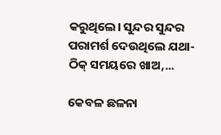କରୁଥିଲେ। ସୁନ୍ଦର ସୁନ୍ଦର ପରାମର୍ଶ ଦେଉଥିଲେ ଯଥା- ଠିକ୍‌ ସମୟରେ ଖାଅ,...

କେବଳ ଛଳନା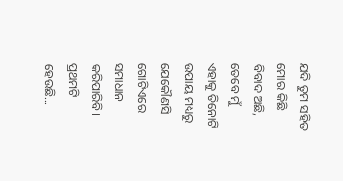ଯଦି ତୁମ ସହିତ ମୋର କିଛି ବିବାଦ ଅଛି, ତେବେ ମୁଁ ଏହାକୁ ତିନୋଟି ଉପାୟ ମଧ୍ୟରୁ ଯେକୌଣସି ଗୋଟିଏରେ ସମାଧାନ କରିପାରିବି। ପ୍ରଥମଟି ହେଉଛି...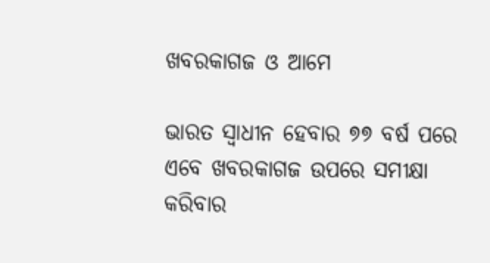ଖବରକାଗଜ ଓ ଆମେ

ଭାରତ ସ୍ବାଧୀନ ହେବାର ୭୭ ବର୍ଷ ପରେ ଏବେ ଖବରକାଗଜ ଉପରେ ସମୀକ୍ଷା କରିବାର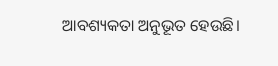ଆବଶ୍ୟକତା ଅନୁଭୂତ ହେଉଛି।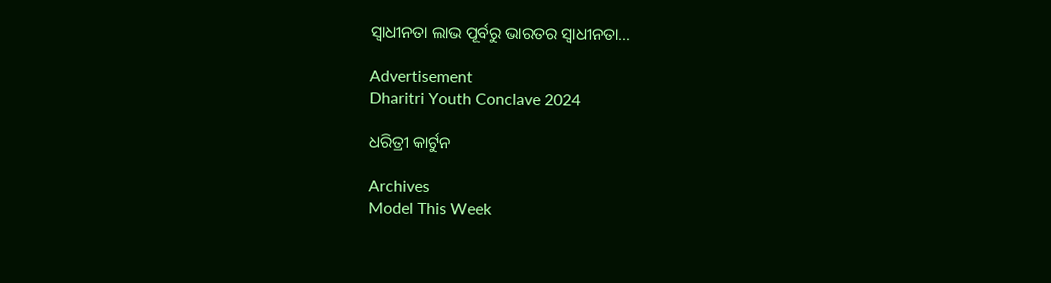ସ୍ବାଧୀନତା ଲାଭ ପୂର୍ବରୁ ଭାରତର ସ୍ବାଧୀନତା...

Advertisement
Dharitri Youth Conclave 2024

ଧରିତ୍ରୀ କାର୍ଟୁନ

Archives
Model This Week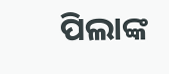ପିଲାଙ୍କ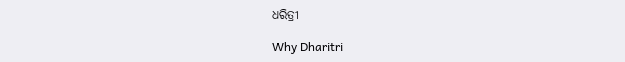ଧରିତ୍ରୀ

Why Dharitri